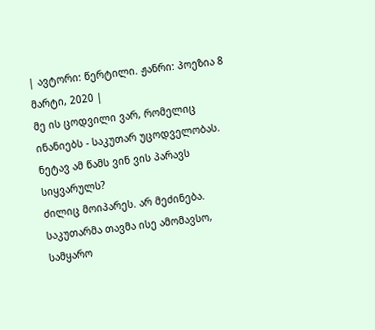| ავტორი: წერტილი. ჟანრი: პოეზია 8 მარტი, 2020 |
მე ის ცოდვილი ვარ, რომელიც ინანიებს - საკუთარ უცოდველობას.
ნეტავ ამ წამს ვინ ვის პარავს სიყვარულს?
ძილიც მოიპარეს. არ მეძინება.
საკუთარმა თავმა ისე ამომავსო, სამყარო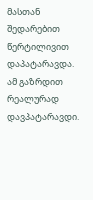მასთან შედარებით წერტილივით დაპატარავდა.
ამ გაზრდით რეალურად დავპატარავდი.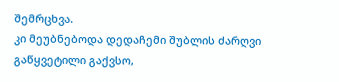შემრცხვა.
კი მეუბნებოდა დედაჩემი შუბლის ძარღვი გაწყვეტილი გაქვსო,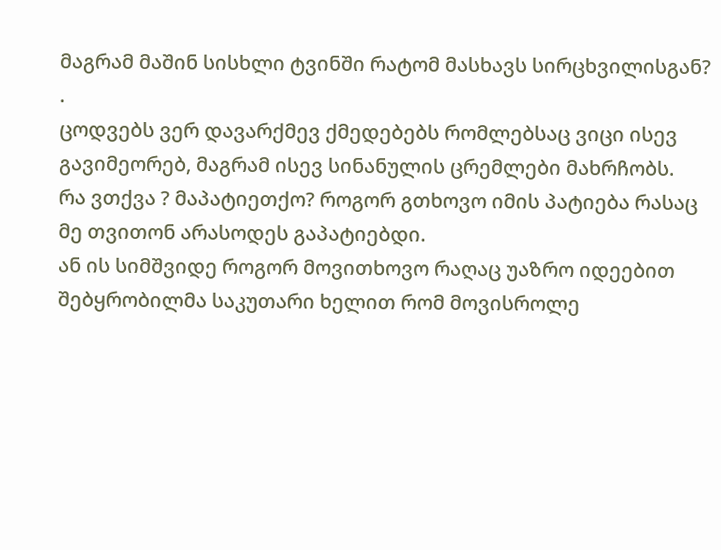მაგრამ მაშინ სისხლი ტვინში რატომ მასხავს სირცხვილისგან? .
ცოდვებს ვერ დავარქმევ ქმედებებს რომლებსაც ვიცი ისევ გავიმეორებ, მაგრამ ისევ სინანულის ცრემლები მახრჩობს.
რა ვთქვა ? მაპატიეთქო? როგორ გთხოვო იმის პატიება რასაც მე თვითონ არასოდეს გაპატიებდი.
ან ის სიმშვიდე როგორ მოვითხოვო რაღაც უაზრო იდეებით შებყრობილმა საკუთარი ხელით რომ მოვისროლე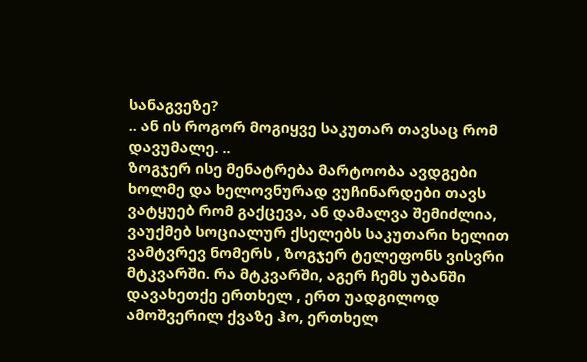სანაგვეზე?
.. ან ის როგორ მოგიყვე საკუთარ თავსაც რომ დავუმალე. ..
ზოგჯერ ისე მენატრება მარტოობა ავდგები ხოლმე და ხელოვნურად ვუჩინარდები თავს ვატყუებ რომ გაქცევა, ან დამალვა შემიძლია, ვაუქმებ სოციალურ ქსელებს საკუთარი ხელით ვამტვრევ ნომერს , ზოგჯერ ტელეფონს ვისვრი მტკვარში. რა მტკვარში, აგერ ჩემს უბანში დავახეთქე ერთხელ , ერთ უადგილოდ ამოშვერილ ქვაზე ჰო, ერთხელ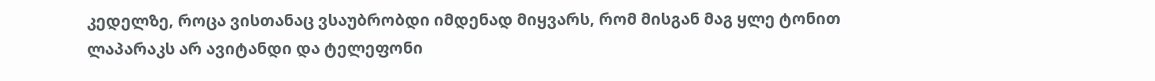კედელზე, როცა ვისთანაც ვსაუბრობდი იმდენად მიყვარს, რომ მისგან მაგ ყლე ტონით ლაპარაკს არ ავიტანდი და ტელეფონი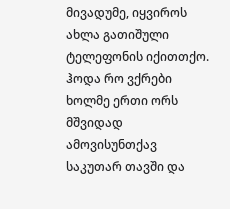მივადუმე, იყვიროს ახლა გათიშული ტელეფონის იქითთქო.
ჰოდა რო ვქრები ხოლმე ერთი ორს მშვიდად ამოვისუნთქავ საკუთარ თავში და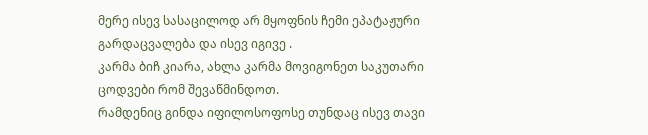მერე ისევ სასაცილოდ არ მყოფნის ჩემი ეპატაჟური გარდაცვალება და ისევ იგივე .
კარმა ბიჩ კიარა, ახლა კარმა მოვიგონეთ საკუთარი ცოდვები რომ შევაწმინდოთ.
რამდენიც გინდა იფილოსოფოსე თუნდაც ისევ თავი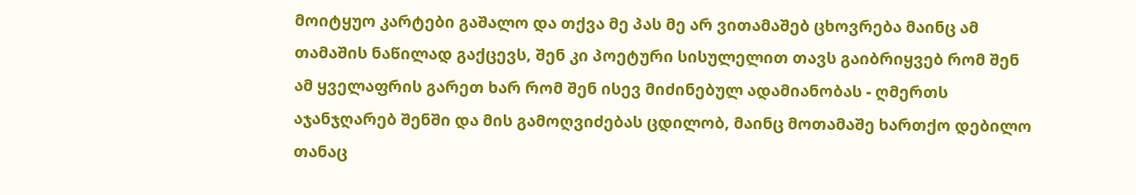მოიტყუო კარტები გაშალო და თქვა მე პას მე არ ვითამაშებ ცხოვრება მაინც ამ თამაშის ნაწილად გაქცევს, შენ კი პოეტური სისულელით თავს გაიბრიყვებ რომ შენ ამ ყველაფრის გარეთ ხარ რომ შენ ისევ მიძინებულ ადამიანობას - ღმერთს აჯანჯღარებ შენში და მის გამოღვიძებას ცდილობ, მაინც მოთამაშე ხართქო დებილო თანაც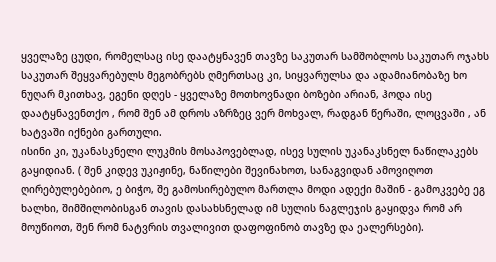ყველაზე ცუდი, რომელსაც ისე დაატყნავენ თავზე საკუთარ სამშობლოს საკუთარ ოჯახს საკუთარ შეყვარებულს მეგობრებს ღმერთსაც კი, სიყვარულსა და ადამიანობაზე ხო ნუღარ მკითხავ, ეგენი დღეს - ყველაზე მოთხოვნადი ბოზები არიან, ჰოდა ისე დაატყნავენთქო , რომ შენ ამ დროს აზრზეც ვერ მოხვალ, რადგან წერაში, ლოცვაში , ან ხატვაში იქნები გართული.
ისინი კი, უკანასკნელი ლუკმის მოსაპოვებლად, ისევ სულის უკანაკსნელ ნაწილაკებს გაყიდიან. ( შენ კიდევ უკიჟინე, ნაწილები შევინახოთ, სანაგვიდან ამოვიღოთ ღირებულებებიო, ე ბიჭო, შე გამოსირებულო მართლა მოდი ადექი მაშინ - გამოკვებე ეგ ხალხი, შიმშილობისგან თავის დასახსნელად იმ სულის ნაგლეჯის გაყიდვა რომ არ მოუწიოთ, შენ რომ ნატვრის თვალივით დაფოფინობ თავზე და ეალერსები).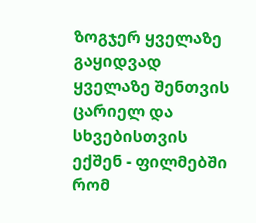ზოგჯერ ყველაზე გაყიდვად ყველაზე შენთვის ცარიელ და სხვებისთვის ექშენ - ფილმებში რომ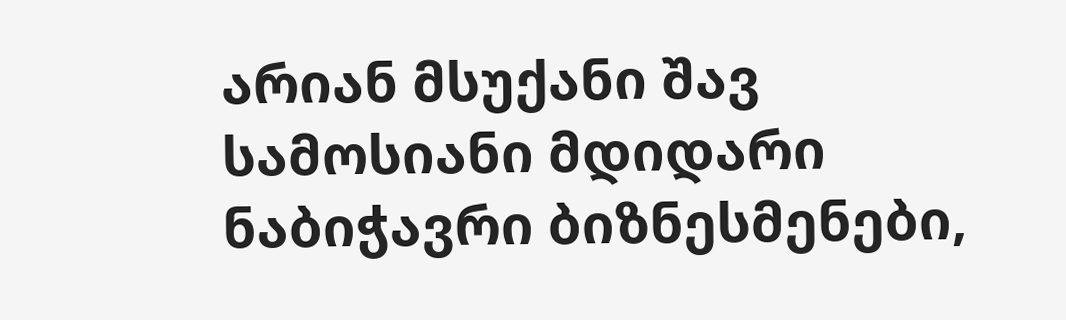არიან მსუქანი შავ სამოსიანი მდიდარი ნაბიჭავრი ბიზნესმენები,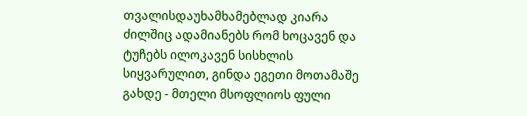თვალისდაუხამხამებლად კიარა ძილშიც ადამიანებს რომ ხოცავენ და ტუჩებს ილოკავენ სისხლის სიყვარულით, გინდა ეგეთი მოთამაშე გახდე - მთელი მსოფლიოს ფული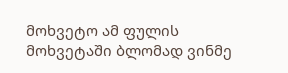მოხვეტო ამ ფულის მოხვეტაში ბლომად ვინმე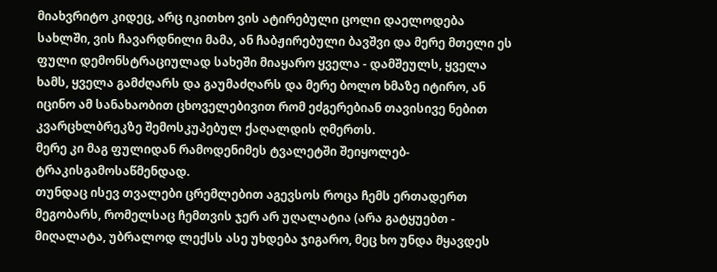მიახვრიტო კიდეც, არც იკითხო ვის ატირებული ცოლი დაელოდება სახლში, ვის ჩავარდნილი მამა, ან ჩაბჟირებული ბავშვი და მერე მთელი ეს ფული დემონსტრაციულად სახეში მიაყარო ყველა - დამშეულს, ყველა ხამს, ყველა გამძღარს და გაუმაძღარს და მერე ბოლო ხმაზე იტირო, ან იცინო ამ სანახაობით ცხოველებივით რომ ეძგერებიან თავისივე ნებით კვარცხლბრეკზე შემოსკუპებულ ქაღალდის ღმერთს.
მერე კი მაგ ფულიდან რამოდენიმეს ტვალეტში შეიყოლებ- ტრაკისგამოსაწმენდად.
თუნდაც ისევ თვალები ცრემლებით აგევსოს როცა ჩემს ერთადერთ მეგობარს, რომელსაც ჩემთვის ჯერ არ უღალატია (არა გატყუებთ - მიღალატა, უბრალოდ ლექსს ასე უხდება ჯიგარო, მეც ხო უნდა მყავდეს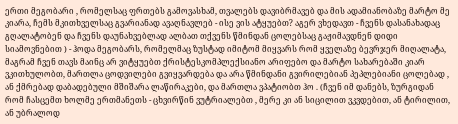ერთი მეგობარი , რომელსაც ფრთებს გამოვასხამ, თვალებს დავიბრმავებ და მის ადამიანობაზე მარტო მე კიარა, ჩემს მკითხველსაც გვარიანად ავაღნავლებ - ისე ვის ატყუებთ? აგერ ვხედავთ - ჩვენს დასანახადაც გღალატობენ და ჩვენს დაუნახვებლად ალბათ თქვენს წმინდან ცოლებსაც გაჟიმავდნენ დიდი სიამოვნებით ) - ჰოდა მეგობარს, რომელმაც ზუსტად იმიტომ მიყვარს რომ ყველაზე ბევრჯერ მიღალატა, მაგრამ ჩვენ თავს მაინც არ ვიტყუებთ ქრისტესკომპლექსიანო არიფებო და მარტო სახარებაში კიარ ვკითხულობთ, მართლა ცოდვილები გვიყვარდება და არა წმინდანი გვირილებიან პეპლებიანი ცოლებად , ან ქმრებად დაბადებული მშიშარა ლაწირაკები, და მართლა ვპატიობთ ჰო . (ჩვენ იმ დანებს, ზურგიდან რომ ჩასცემთ ხოლმე ერთმანეთს - ცხვირწინ ვუტრიალებთ , მერე კი ან სიცილით ვკვდებით, ან ტირილით, ან უბრალოდ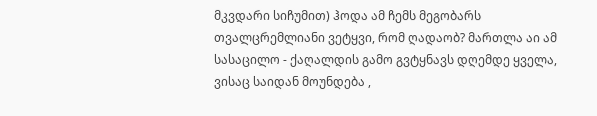მკვდარი სიჩუმით) ჰოდა ამ ჩემს მეგობარს თვალცრემლიანი ვეტყვი, რომ ღადაობ? მართლა აი ამ სასაცილო - ქაღალდის გამო გვტყნავს დღემდე ყველა, ვისაც საიდან მოუნდება ,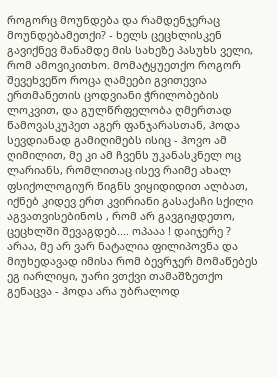როგორც მოუნდება და რამდენჯერაც მოუნდებამეთქი? - ხელს ცეცხლისკენ გავიქნევ მანამდე მის სახეზე პასუხს ველი, რომ ამოვიკითხო. მომატყუეთქო როგორ შევეხვეწო როცა ღამეები გვითევია ერთმანეთის ცოდვიანი ჭრილობების ლოკვით, და გულწრფელობა ღმერთად წამოვასკუპეთ აგერ ფანჯარასთან, ჰოდა სევდიანად გამიღიმებს ისიც - ჰოვო ამ ღიმილით, მე კი ამ ჩვენს უკანასკნელ ოც ლარიანს, რომლითაც ისევ რაიმე ახალ ფსიქოლოგიურ წიგნს ვიყიდიდით ალბათ, იქნებ კიდევ ერთ კვირიანი გასაქაჩი სქილი აგვათვისებინოს , რომ არ გავგიჟდეთო, ცეცხლში შევაგდებ.... ოპააა ! დაიჯერე ? არაა, მე არ ვარ ნატალია ფილიპოვნა და მიუხედავად იმისა რომ ბევრჯერ მომაწებეს ეგ იარლიყი, უარი ვთქვი თამაშზეთქო გენაცვა - ჰოდა არა უბრალოდ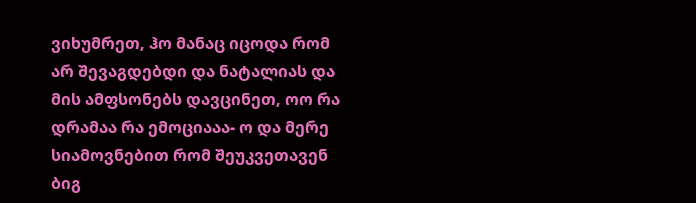ვიხუმრეთ, ჰო მანაც იცოდა რომ არ შევაგდებდი და ნატალიას და მის ამფსონებს დავცინეთ, ოო რა დრამაა რა ემოციააა- ო და მერე სიამოვნებით რომ შეუკვეთავენ ბიგ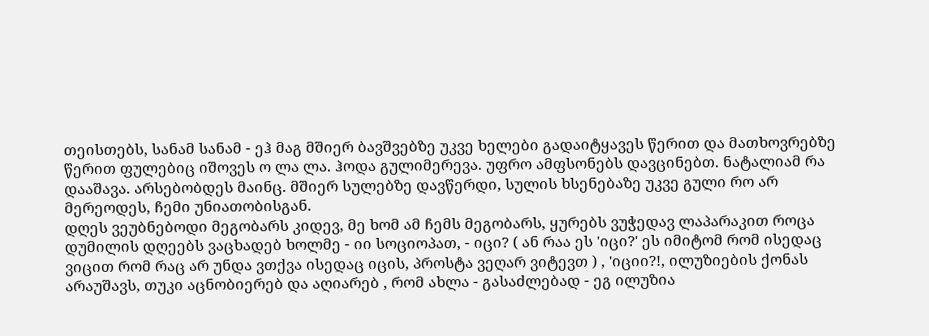თეისთებს, სანამ სანამ - ეჰ მაგ მშიერ ბავშვებზე უკვე ხელები გადაიტყავეს წერით და მათხოვრებზე წერით ფულებიც იშოვეს ო ლა ლა. ჰოდა გულიმერევა. უფრო ამფსონებს დავცინებთ. ნატალიამ რა დააშავა. არსებობდეს მაინც. მშიერ სულებზე დავწერდი, სულის ხსენებაზე უკვე გული რო არ მერეოდეს, ჩემი უნიათობისგან.
დღეს ვეუბნებოდი მეგობარს კიდევ, მე ხომ ამ ჩემს მეგობარს, ყურებს ვუჭედავ ლაპარაკით როცა დუმილის დღეებს ვაცხადებ ხოლმე - იი სოციოპათ, - იცი? ( ან რაა ეს 'იცი?' ეს იმიტომ რომ ისედაც ვიცით რომ რაც არ უნდა ვთქვა ისედაც იცის, პროსტა ვეღარ ვიტევთ ) , 'იციი?!, ილუზიების ქონას არაუშავს, თუკი აცნობიერებ და აღიარებ , რომ ახლა - გასაძლებად - ეგ ილუზია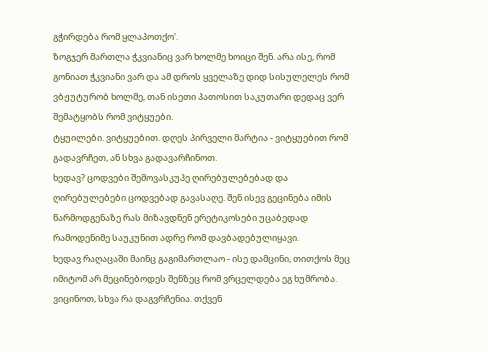გჭირდება რომ ყლაპოთქო'.
ზოგჯერ მართლა ჭკვიანიც ვარ ხოლმე ხოიცი შენ. არა ისე, რომ გონიათ ჭკვიანი ვარ და ამ დროს ყველაზე დიდ სისულელეს რომ ვბჟუტურობ ხოლმე, თან ისეთი პათოსით საკუთარი დედაც ვერ შემატყობს რომ ვიტყუები.
ტყუილები. ვიტყუებით. დღეს პირველი მარტია - ვიტყუებით რომ გადავრჩეთ, ან სხვა გადავარჩინოთ.
ხედავ? ცოდვები შემოვასკუპე ღირებულებებად და ღირებულებები ცოდვებად გავასაღე. შენ ისევ გეცინება იმის წარმოდგენაზე რას მიზავდნენ ერეტიკოსები უცაბედად რამოდენიმე საუკუნით ადრე რომ დავბადებულიყავი.
ხედავ რაღაცაში მაინც გაგიმართლაო - ისე დამცინი, თითქოს მეც იმიტომ არ მეცინებოდეს შენზეც რომ ვრცელდება ეგ ხუმრობა.
ვიცინოთ, სხვა რა დაგვრჩენია. თქვენ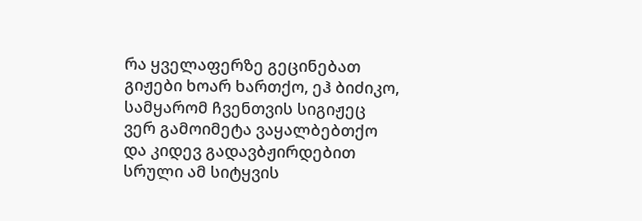რა ყველაფერზე გეცინებათ გიჟები ხოარ ხართქო, ეჰ ბიძიკო, სამყარომ ჩვენთვის სიგიჟეც ვერ გამოიმეტა ვაყალბებთქო და კიდევ გადავბჟირდებით სრული ამ სიტყვის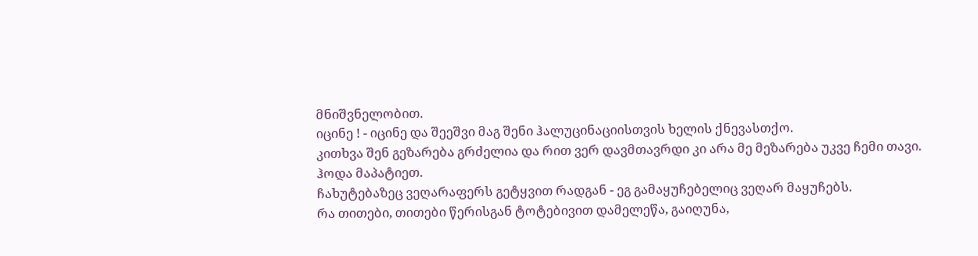მნიშვნელობით.
იცინე ! - იცინე და შეეშვი მაგ შენი ჰალუცინაციისთვის ხელის ქნევასთქო.
კითხვა შენ გეზარება გრძელია და რით ვერ დავმთავრდი კი არა მე მეზარება უკვე ჩემი თავი.
ჰოდა მაპატიეთ.
ჩახუტებაზეც ვეღარაფერს გეტყვით რადგან - ეგ გამაყუჩებელიც ვეღარ მაყუჩებს.
რა თითები, თითები წერისგან ტოტებივით დამელეწა, გაიღუნა,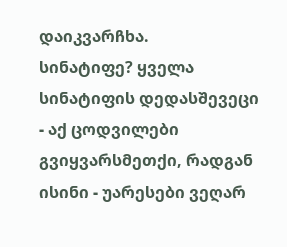დაიკვარჩხა.
სინატიფე? ყველა სინატიფის დედასშევეცი - აქ ცოდვილები გვიყვარსმეთქი, რადგან ისინი - უარესები ვეღარ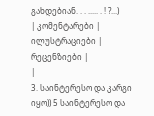გახდებიან. . . ..... . ! ?...)
| კომენტარები |
ილუსტრაციები |
რეცენზიები |
|
3. საინტერესო და კარგი იყო)) 5 საინტერესო და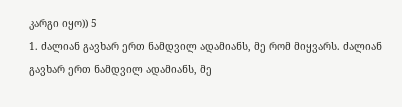კარგი იყო)) 5
1. ძალიან გავხარ ერთ ნამდვილ ადამიანს, მე რომ მიყვარს. ძალიან გავხარ ერთ ნამდვილ ადამიანს, მე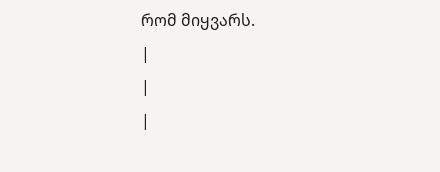რომ მიყვარს.
|
|
|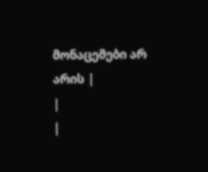მონაცემები არ არის |
|
|